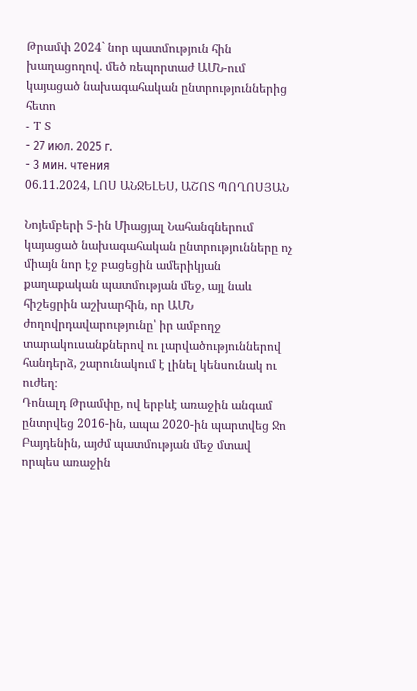Թրամփ 2024` նոր պատմություն հին խաղացողով. մեծ ռեպորտաժ ԱՄՆ-ում կայացած նախագահական ընտրություններից հետո
- T S
- 27 июл. 2025 г.
- 3 мин. чтения
06.11.2024, ԼՈՍ ԱՆՋԵԼԵՍ, ԱՇՈՏ ՊՈՂՈՍՅԱՆ

Նոյեմբերի 5-ին Միացյալ Նահանգներում կայացած նախագահական ընտրությունները ոչ միայն նոր էջ բացեցին ամերիկյան քաղաքական պատմության մեջ, այլ նաև հիշեցրին աշխարհին, որ ԱՄՆ ժողովրդավարությունը՝ իր ամբողջ տարակուսանքներով ու լարվածություններով հանդերձ, շարունակում է լինել կենսունակ ու ուժեղ։
Դոնալդ Թրամփը, ով երբևէ առաջին անգամ ընտրվեց 2016-ին, ապա 2020-ին պարտվեց Ջո Բայդենին, այժմ պատմության մեջ մտավ որպես առաջին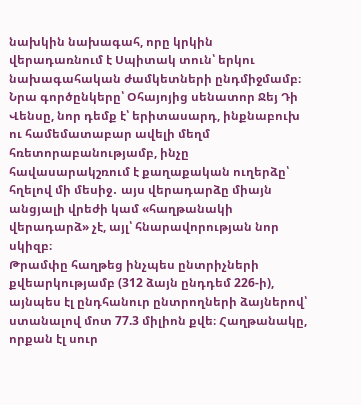նախկին նախագահ, որը կրկին վերադառնում է Սպիտակ տուն՝ երկու նախագահական ժամկետների ընդմիջմամբ։ Նրա գործընկերը՝ Օհայոյից սենատոր Ջեյ Դի Վենսը, նոր դեմք է՝ երիտասարդ, ինքնաբուխ ու համեմատաբար ավելի մեղմ հռետորաբանությամբ, ինչը հավասարակշռում է քաղաքական ուղերձը՝ հղելով մի մեսիջ․ այս վերադարձը միայն անցյալի վրեժի կամ «հաղթանակի վերադարձ» չէ, այլ՝ հնարավորության նոր սկիզբ։
Թրամփը հաղթեց ինչպես ընտրիչների քվեարկությամբ (312 ձայն ընդդեմ 226-ի), այնպես էլ ընդհանուր ընտրողների ձայներով՝ ստանալով մոտ 77.3 միլիոն քվե։ Հաղթանակը, որքան էլ սուր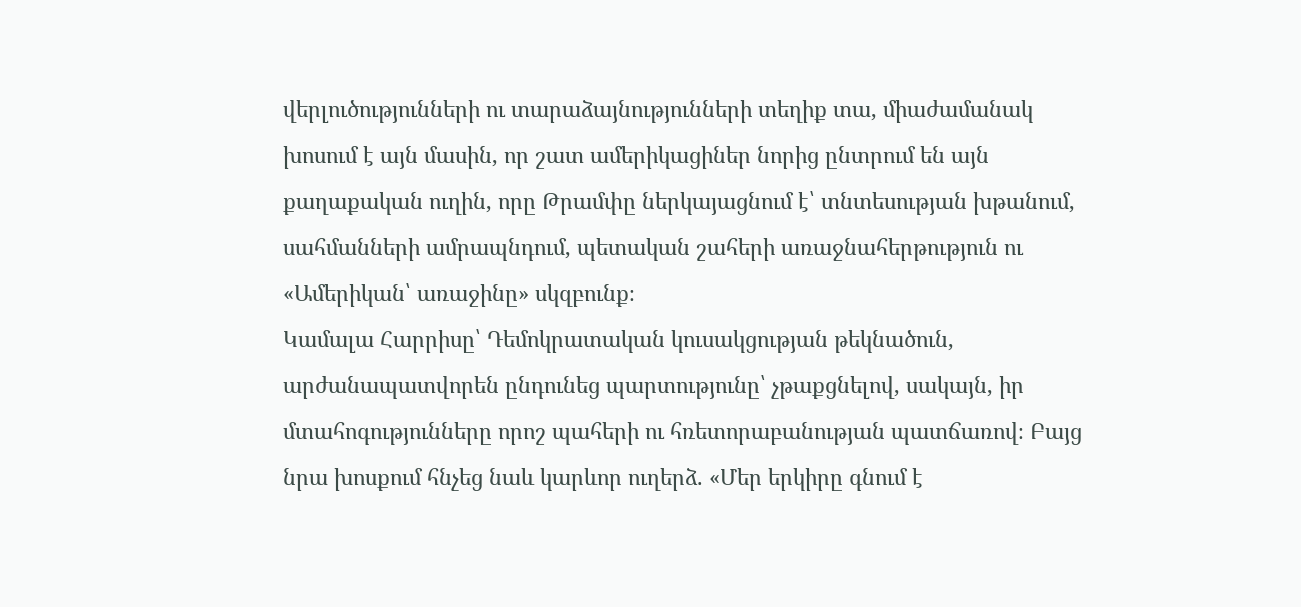վերլուծությունների ու տարաձայնությունների տեղիք տա, միաժամանակ խոսում է այն մասին, որ շատ ամերիկացիներ նորից ընտրում են այն քաղաքական ուղին, որը Թրամփը ներկայացնում է՝ տնտեսության խթանում, սահմանների ամրապնդում, պետական շահերի առաջնահերթություն ու «Ամերիկան՝ առաջինը» սկզբունք։
Կամալա Հարրիսը՝ Դեմոկրատական կուսակցության թեկնածուն, արժանապատվորեն ընդունեց պարտությունը՝ չթաքցնելով, սակայն, իր մտահոգությունները որոշ պահերի ու հռետորաբանության պատճառով։ Բայց նրա խոսքում հնչեց նաև կարևոր ուղերձ. «Մեր երկիրը գնում է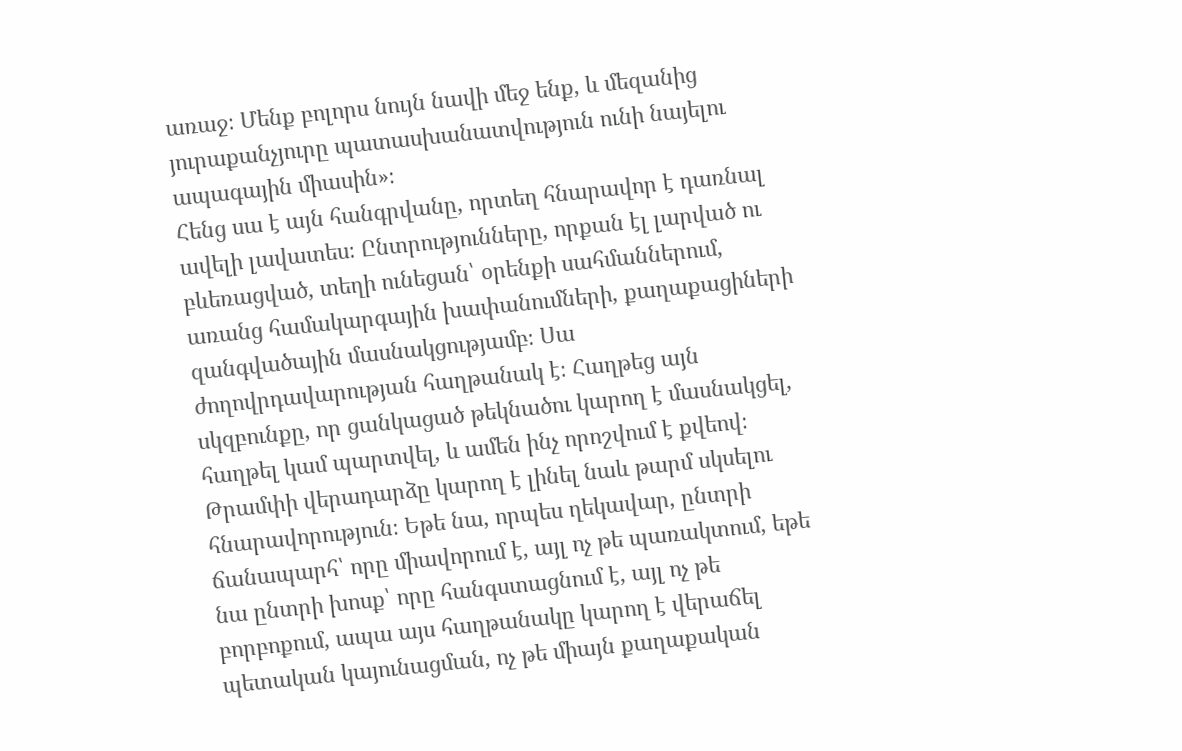առաջ։ Մենք բոլորս նույն նավի մեջ ենք, և մեզանից յուրաքանչյուրը պատասխանատվություն ունի նայելու ապագային միասին»։
Հենց սա է այն հանգրվանը, որտեղ հնարավոր է դառնալ ավելի լավատես։ Ընտրությունները, որքան էլ լարված ու բևեռացված, տեղի ունեցան՝ օրենքի սահմաններում, առանց համակարգային խափանումների, քաղաքացիների զանգվածային մասնակցությամբ։ Սա ժողովրդավարության հաղթանակ է։ Հաղթեց այն սկզբունքը, որ ցանկացած թեկնածու կարող է մասնակցել, հաղթել կամ պարտվել, և ամեն ինչ որոշվում է քվեով։
Թրամփի վերադարձը կարող է լինել նաև թարմ սկսելու հնարավորություն։ Եթե նա, որպես ղեկավար, ընտրի ճանապարհ՝ որը միավորում է, այլ ոչ թե պառակտում, եթե նա ընտրի խոսք՝ որը հանգստացնում է, այլ ոչ թե բորբոքում, ապա այս հաղթանակը կարող է վերաճել պետական կայունացման, ոչ թե միայն քաղաքական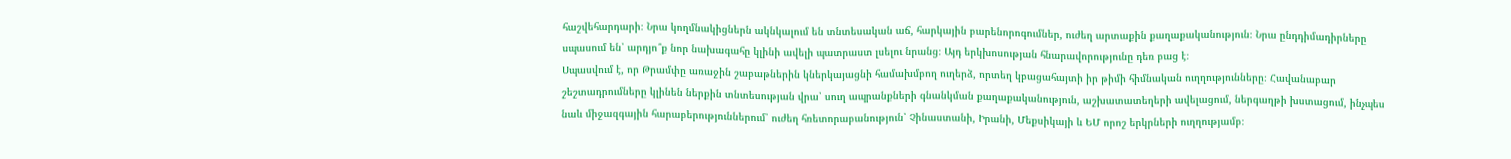հաշվեհարդարի։ Նրա կողմնակիցներն ակնկալում են տնտեսական աճ, հարկային բարենորոգումներ, ուժեղ արտաքին քաղաքականություն։ Նրա ընդդիմադիրները սպասում են՝ արդյո՞ք նոր նախագահը կլինի ավելի պատրաստ լսելու նրանց։ Այդ երկխոսության հնարավորությունը դեռ բաց է։
Սպասվում է, որ Թրամփը առաջին շաբաթներին կներկայացնի համախմբող ուղերձ, որտեղ կբացահայտի իր թիմի հիմնական ուղղությունները։ Հավանաբար շեշտադրումները կլինեն ներքին տնտեսության վրա՝ սուղ ապրանքների գնանկման քաղաքականություն, աշխատատեղերի ավելացում, ներգաղթի խստացում, ինչպես նաև միջազգային հարաբերություններում՝ ուժեղ հռետորաբանություն՝ Չինաստանի, Իրանի, Մեքսիկայի և ԵՄ որոշ երկրների ուղղությամբ։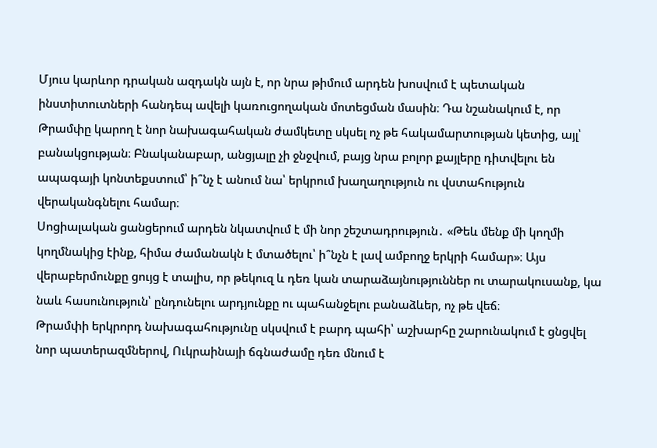Մյուս կարևոր դրական ազդակն այն է, որ նրա թիմում արդեն խոսվում է պետական ինստիտուտների հանդեպ ավելի կառուցողական մոտեցման մասին։ Դա նշանակում է, որ Թրամփը կարող է նոր նախագահական ժամկետը սկսել ոչ թե հակամարտության կետից, այլ՝ բանակցության։ Բնականաբար, անցյալը չի ջնջվում, բայց նրա բոլոր քայլերը դիտվելու են ապագայի կոնտեքստում՝ ի՞նչ է անում նա՝ երկրում խաղաղություն ու վստահություն վերականգնելու համար։
Սոցիալական ցանցերում արդեն նկատվում է մի նոր շեշտադրություն․ «Թեև մենք մի կողմի կողմնակից էինք, հիմա ժամանակն է մտածելու՝ ի՞նչն է լավ ամբողջ երկրի համար»։ Այս վերաբերմունքը ցույց է տալիս, որ թեկուզ և դեռ կան տարաձայնություններ ու տարակուսանք, կա նաև հասունություն՝ ընդունելու արդյունքը ու պահանջելու բանաձևեր, ոչ թե վեճ։
Թրամփի երկրորդ նախագահությունը սկսվում է բարդ պահի՝ աշխարհը շարունակում է ցնցվել նոր պատերազմներով, Ուկրաինայի ճգնաժամը դեռ մնում է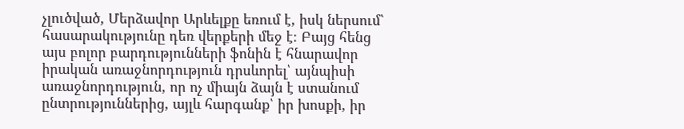չլուծված, Մերձավոր Արևելքը եռում է, իսկ ներսում՝ հասարակությունը դեռ վերքերի մեջ է։ Բայց հենց այս բոլոր բարդությունների ֆոնին է հնարավոր իրական առաջնորդություն դրսևորել՝ այնպիսի առաջնորդություն, որ ոչ միայն ձայն է ստանում ընտրություններից, այլև հարգանք՝ իր խոսքի, իր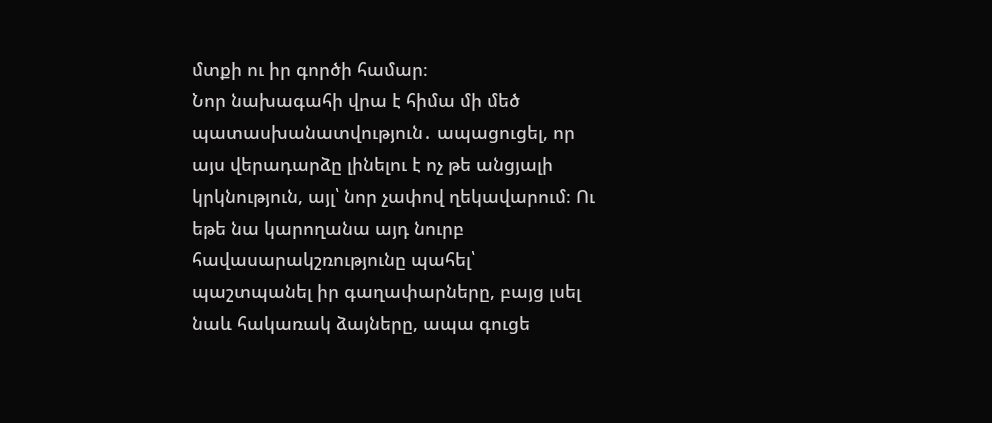մտքի ու իր գործի համար։
Նոր նախագահի վրա է հիմա մի մեծ պատասխանատվություն․ ապացուցել, որ այս վերադարձը լինելու է ոչ թե անցյալի կրկնություն, այլ՝ նոր չափով ղեկավարում։ Ու եթե նա կարողանա այդ նուրբ հավասարակշռությունը պահել՝ պաշտպանել իր գաղափարները, բայց լսել նաև հակառակ ձայները, ապա գուցե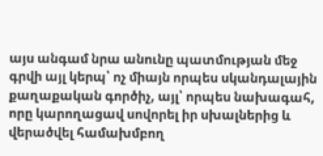այս անգամ նրա անունը պատմության մեջ գրվի այլ կերպ՝ ոչ միայն որպես սկանդալային քաղաքական գործիչ, այլ՝ որպես նախագահ, որը կարողացավ սովորել իր սխալներից և վերածվել համախմբող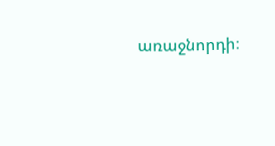առաջնորդի։